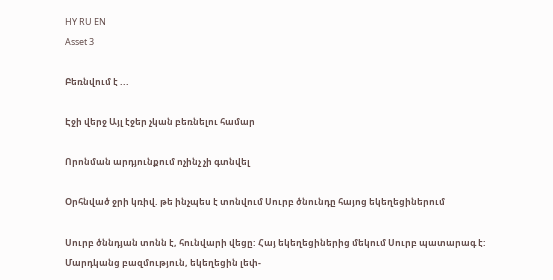HY RU EN
Asset 3

Բեռնվում է ...

Էջի վերջ Այլ էջեր չկան բեռնելու համար

Որոնման արդյունքում ոչինչ չի գտնվել

Օրհնված ջրի կռիվ. թե ինչպես է տոնվում Սուրբ ծնունդը հայոց եկեղեցիներում

Սուրբ ծննդյան տոնն է, հունվարի վեցը: Հայ եկեղեցիներից մեկում Սուրբ պատարագ է: Մարդկանց բազմություն, եկեղեցին լեփ-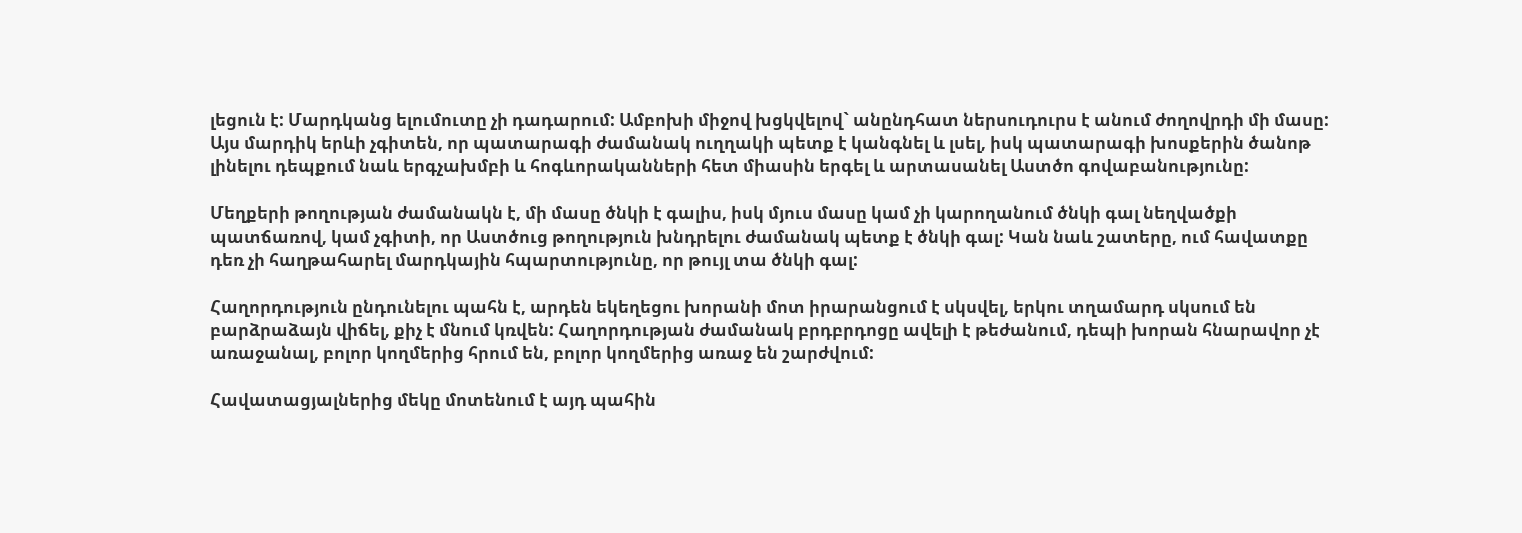լեցուն է: Մարդկանց ելումուտը չի դադարում: Ամբոխի միջով խցկվելով` անընդհատ ներսուդուրս է անում ժողովրդի մի մասը: Այս մարդիկ երևի չգիտեն, որ պատարագի ժամանակ ուղղակի պետք է կանգնել և լսել, իսկ պատարագի խոսքերին ծանոթ լինելու դեպքում նաև երգչախմբի և հոգևորականների հետ միասին երգել և արտասանել Աստծո գովաբանությունը:

Մեղքերի թողության ժամանակն է, մի մասը ծնկի է գալիս, իսկ մյուս մասը կամ չի կարողանում ծնկի գալ նեղվածքի պատճառով, կամ չգիտի, որ Աստծուց թողություն խնդրելու ժամանակ պետք է ծնկի գալ: Կան նաև շատերը, ում հավատքը դեռ չի հաղթահարել մարդկային հպարտությունը, որ թույլ տա ծնկի գալ:

Հաղորդություն ընդունելու պահն է, արդեն եկեղեցու խորանի մոտ իրարանցում է սկսվել, երկու տղամարդ սկսում են բարձրաձայն վիճել, քիչ է մնում կռվեն: Հաղորդության ժամանակ բրդբրդոցը ավելի է թեժանում, դեպի խորան հնարավոր չէ առաջանալ, բոլոր կողմերից հրում են, բոլոր կողմերից առաջ են շարժվում:

Հավատացյալներից մեկը մոտենում է այդ պահին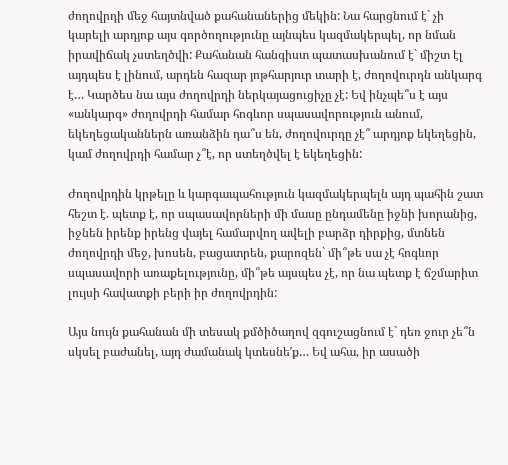ժողովրդի մեջ հայտնված քահանաներից մեկին: Նա հարցնում է` չի կարելի արդյոք այս գործողությունը այնպես կազմակերպել, որ նման իրավիճակ չստեղծվի: Քահանան հանգիստ պատասխանում է` միշտ էլ այդպես է լինում, արդեն հազար յոթհարյուր տարի է, ժողովուրդն անկարգ է… Կարծես նա այս ժողովրդի ներկայացուցիչը չէ: Եվ ինչպե՞ս է այս «անկարգ» ժողովրդի համար հոգևոր սպասավորություն անում, եկեղեցականներն առանձին դա՞ս են, ժողովուրդը չէ՞ արդյոք եկեղեցին, կամ ժողովրդի համար չ՞է, որ ստեղծվել է եկեղեցին:

Ժողովրդին կրթելը և կարգապահություն կազմակերպելն այդ պահին շատ հեշտ է. պետք է, որ սպասավորների մի մասը ընդամենը իջնի խորանից, իջնեն իրենք իրենց վայել համարվող ավելի բարձր դիրքից, մտնեն ժողովրդի մեջ, խոսեն, բացատրեն, քարոզեն` մի՞թե սա չէ հոգևոր սպասավորի առաքելությունը, մի՞թե այսպես չէ, որ նա պետք է ճշմարիտ լույսի հավատքի բերի իր ժողովրդին:

Այս նույն քահանան մի տեսակ քմծիծաղով զգուշացնում է` դեռ ջուր չե՞ն սկսել բաժանել, այդ ժամանակ կտեսնեʹք… Եվ ահա, իր ասածի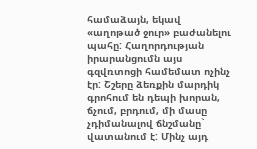համաձայն, եկավ «աղոթած ջուր» բաժանելու պահը: Հաղորդության իրարանցումն այս գզվռտոցի համեմատ ոչինչ էր: Շշերը ձեռքին մարդիկ գրոհում են դեպի խորան, ճչում, բրդում, մի մասը չդիմանալով ճնշմանը` վատանում է: Մինչ այդ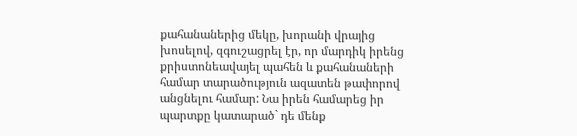քահանաներից մեկը, խորանի վրայից խոսելով, զգուշացրել էր, որ մարդիկ իրենց քրիստոնեավայել պահեն և քահանաների համար տարածություն ազատեն թափորով անցնելու համար: Նա իրեն համարեց իր պարտքը կատարած` դե մենք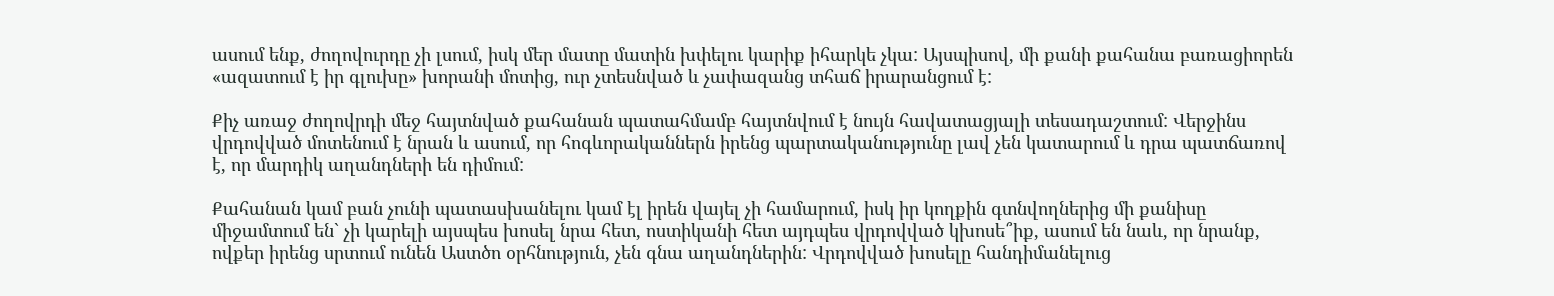ասում ենք, ժողովուրդը չի լսում, իսկ մեր մատը մատին խփելու կարիք իհարկե չկա: Այսպիսով, մի քանի քահանա բառացիորեն «ազատում է իր գլուխը» խորանի մոտից, ուր չտեսնված և չափազանց տհաճ իրարանցում է:

Քիչ առաջ ժողովրդի մեջ հայտնված քահանան պատահմամբ հայտնվում է նույն հավատացյալի տեսադաշտում: Վերջինս վրդովված մոտենում է նրան և ասում, որ հոգևորականներն իրենց պարտականությունը լավ չեն կատարում և դրա պատճառով է, որ մարդիկ աղանդների են դիմում:

Քահանան կամ բան չունի պատասխանելու կամ էլ իրեն վայել չի համարում, իսկ իր կողքին գտնվողներից մի քանիսը միջամտում են` չի կարելի այսպես խոսել նրա հետ, ոստիկանի հետ այդպես վրդովված կխոսե՞իք, ասում են նաև, որ նրանք, ովքեր իրենց սրտում ունեն Աստծո օրհնություն, չեն գնա աղանդներին: Վրդովված խոսելը հանդիմանելուց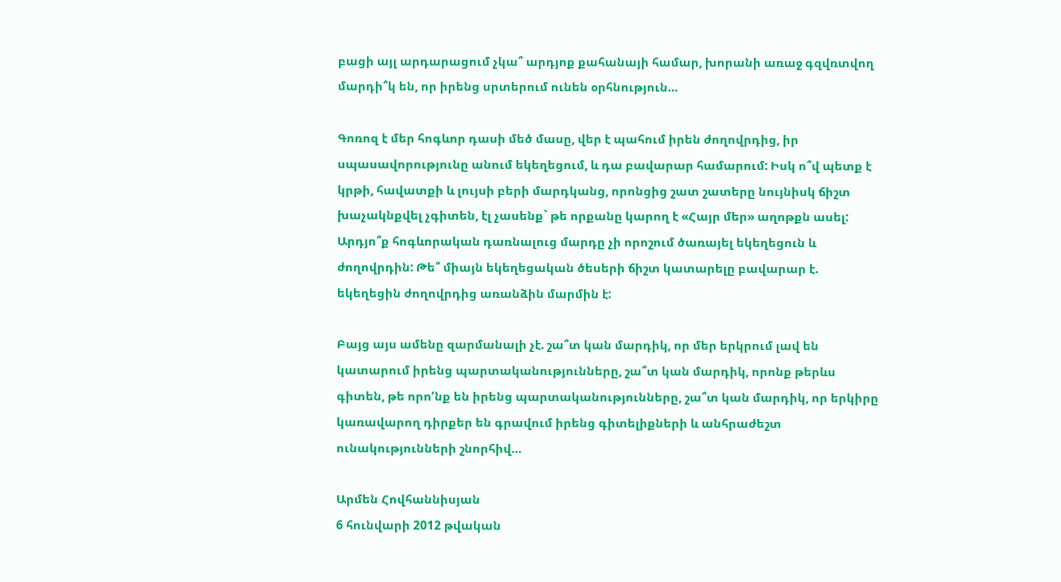բացի այլ արդարացում չկա՞ արդյոք քահանայի համար, խորանի առաջ գզվռտվող մարդի՞կ են, որ իրենց սրտերում ունեն օրհնություն…

Գոռոզ է մեր հոգևոր դասի մեծ մասը, վեր է պահում իրեն ժողովրդից, իր սպասավորությունը անում եկեղեցում, և դա բավարար համարում: Իսկ ո՞վ պետք է կրթի, հավատքի և լույսի բերի մարդկանց, որոնցից շատ շատերը նույնիսկ ճիշտ խաչակնքվել չգիտեն, էլ չասենք` թե որքանը կարող է «Հայր մեր» աղոթքն ասել: Արդյո՞ք հոգևորական դառնալուց մարդը չի որոշում ծառայել եկեղեցուն և ժողովրդին: Թե՞ միայն եկեղեցական ծեսերի ճիշտ կատարելը բավարար է. եկեղեցին ժողովրդից առանձին մարմին է:

Բայց այս ամենը զարմանալի չէ. շա՞տ կան մարդիկ, որ մեր երկրում լավ են կատարում իրենց պարտականությունները, շա՞տ կան մարդիկ, որոնք թերևս գիտեն, թե որոʹնք են իրենց պարտականությունները, շա՞տ կան մարդիկ, որ երկիրը կառավարող դիրքեր են գրավում իրենց գիտելիքների և անհրաժեշտ ունակությունների շնորհիվ…

Արմեն Հովհաննիսյան
6 հունվարի 2012 թվական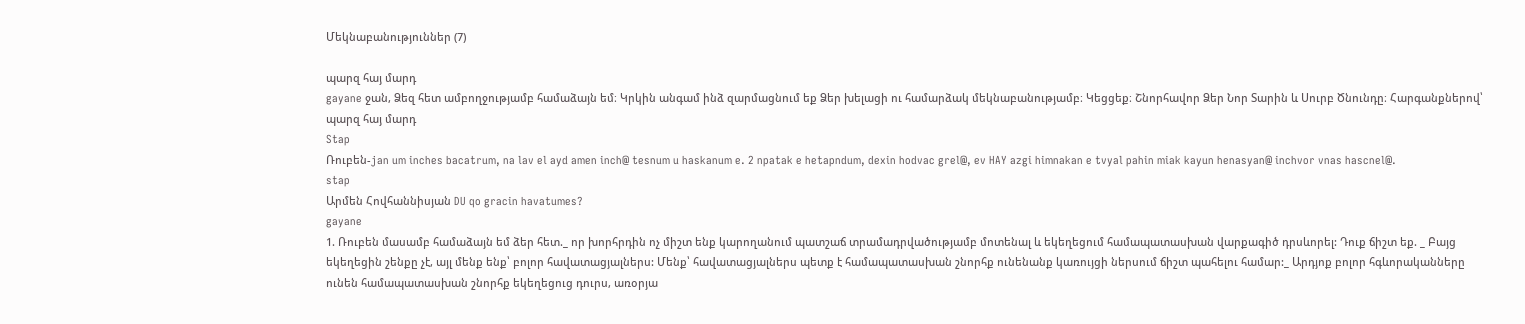Մեկնաբանություններ (7)

պարզ հայ մարդ
gayane ջան, Ձեզ հետ ամբողջությամբ համաձայն եմ։ Կրկին անգամ ինձ զարմացնում եք Ձեր խելացի ու համարձակ մեկնաբանությամբ։ Կեցցեք։ Շնորհավոր Ձեր Նոր Տարին և Սուրբ Ծնունդը։ Հարգանքներով՝ պարզ հայ մարդ
Stap
Ռուբեն-jan um inches bacatrum, na lav el ayd amen inch@ tesnum u haskanum e. 2 npatak e hetapndum, dexin hodvac grel@, ev HAY azgi himnakan e tvyal pahin miak kayun henasyan@ inchvor vnas hascnel@.
stap
Արմեն Հովհաննիսյան DU qo gracin havatumes?
gayane
1. Ռուբեն մասամբ համաձայն եմ ձեր հետ._ որ խորհրդին ոչ միշտ ենք կարողանում պատշաճ տրամադրվածությամբ մոտենալ և եկեղեցում համապատասխան վարքագիծ դրսևորել: Դուք ճիշտ եք. _ Բայց եկեղեցին շենքը չէ, այլ մենք ենք՝ բոլոր հավատացյալներս: Մենք՝ հավատացյալներս պետք է համապատասխան շնորհք ունենանք կառույցի ներսում ճիշտ պահելու համար:_ Արդյոք բոլոր հգևորականները ունեն համապատասխան շնորհք եկեղեցուց դուրս, առօրյա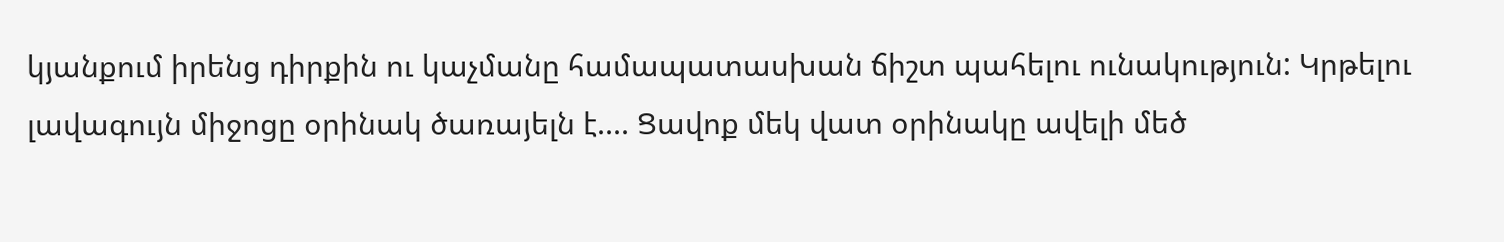կյանքում իրենց դիրքին ու կաչմանը համապատասխան ճիշտ պահելու ունակություն: Կրթելու լավագույն միջոցը օրինակ ծառայելն է.... Ցավոք մեկ վատ օրինակը ավելի մեծ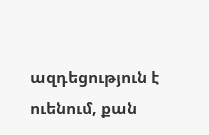ազդեցություն է ուենում, քան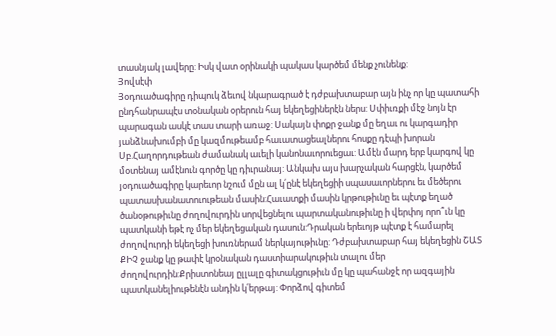տասնյակ լավերը: Իսկ վատ օրինակի պակաս կարծեմ մենք չունենք:
Յովսէփ
Յօդուածագիրը դիպուկ ձեւով նկարագրած է դժբախտաբար այն ինչ որ կը պատահի ընդհանրապէս տօնական օրերուն հայ եկեղեցիներէն ներս: Սփիւռքի մէջ նոյն էր պարագան ասկէ տաս տարի առաջ: Սակայն փոքր ջանք մը եղաւ ու կարգադիր յանձնախումբի մը կազմութեամբ հաւատացեալներու հոսքը դէպի խորան Սբ.Հաղորդութեան ժամանակ աւելի կանոնաւորուեցաւ: Ամէն մարդ երբ կարգով կը մօտենայ ամէնուն գործը կը դիւրանայ: Անկախ այս խարչական հարցէն, կարծեմ յօդուածագիրը կարեւոր նշում մըն ալ կ՛ընէ եկեղեցիի սպասաւորներու եւ մեծերու պատասխանատուութեան մասին:Հաւատքի մասին կրթութիւնը եւ պէտք եղած ծանօթութիւնը ժողովուրդին սորվեցնելու պարտականութիւնը ի վերփոյ որո՞ւն կը պատկանի եթէ ոչ մեր եկեղեցական դասուն:Դրական երեւոյթ պէտք է համարել ժողովուրդի եկեղեցի խուռներամ ներկայութիւնը: Դժբախտաբար հայ եկեղեցին ՇԱՏ ՔԻՉ ջանք կը թափէ կրօնական դաստիարակութիւն տալու մեր ժողովուրդին:Քրիստոնեայ ըլլալը գիտակցութիւն մը կը պահանջէ որ ազգային պատկանելիութենէն անդին կ՛երթայ: Փորձով գիտեմ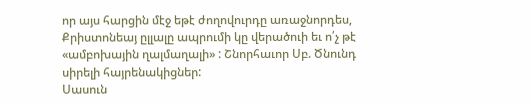որ այս հարցին մէջ եթէ ժողովուրդը առաջնորդես, Քրիստոնեայ ըլլալը ապրումի կը վերածուի եւ ո՛չ թէ «ամբոխային ղալմաղալի» : Շնորհաւոր Սբ. Ծնունդ սիրելի հայրենակիցներ:
Սասուն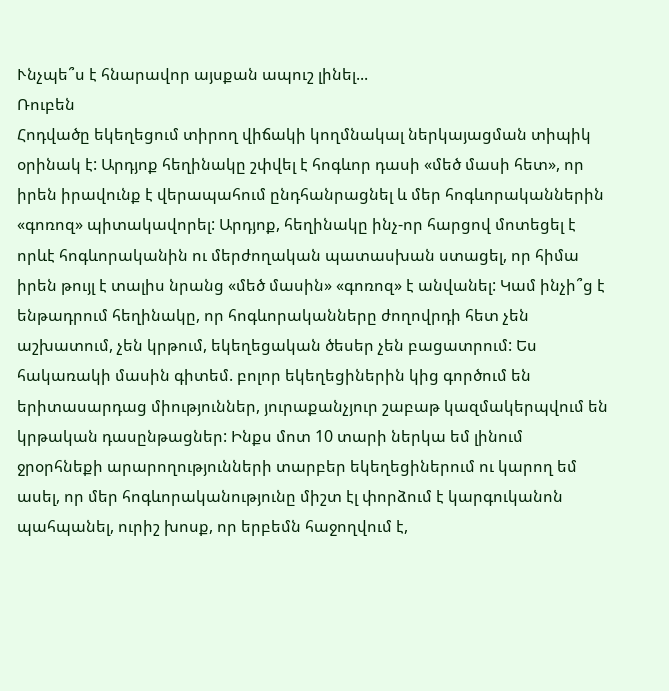Ւնչպե՞ս է հնարավոր այսքան ապուշ լինել...
Ռուբեն
Հոդվածը եկեղեցում տիրող վիճակի կողմնակալ ներկայացման տիպիկ օրինակ է: Արդյոք հեղինակը շփվել է հոգևոր դասի «մեծ մասի հետ», որ իրեն իրավունք է վերապահում ընդհանրացնել և մեր հոգևորականներին «գոռոզ» պիտակավորել: Արդյոք, հեղինակը ինչ-որ հարցով մոտեցել է որևէ հոգևորականին ու մերժողական պատասխան ստացել, որ հիմա իրեն թույլ է տալիս նրանց «մեծ մասին» «գոռոզ» է անվանել: Կամ ինչի՞ց է ենթադրում հեղինակը, որ հոգևորականները ժողովրդի հետ չեն աշխատում, չեն կրթում, եկեղեցական ծեսեր չեն բացատրում: Ես հակառակի մասին գիտեմ. բոլոր եկեղեցիներին կից գործում են երիտասարդաց միություններ, յուրաքանչյուր շաբաթ կազմակերպվում են կրթական դասընթացներ: Ինքս մոտ 10 տարի ներկա եմ լինում ջրօրհնեքի արարողությունների տարբեր եկեղեցիներում ու կարող եմ ասել, որ մեր հոգևորականությունը միշտ էլ փորձում է կարգուկանոն պահպանել, ուրիշ խոսք, որ երբեմն հաջողվում է,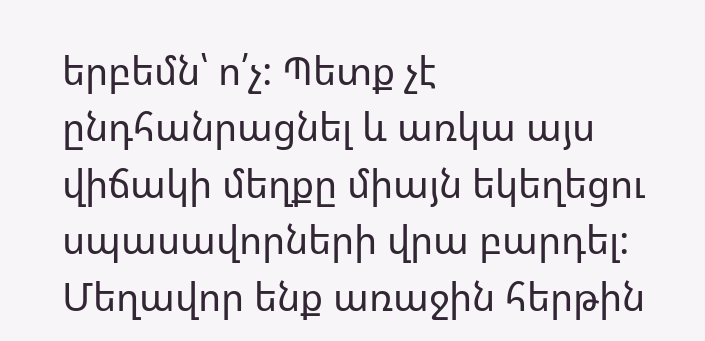երբեմն՝ ո՛չ: Պետք չէ ընդհանրացնել և առկա այս վիճակի մեղքը միայն եկեղեցու սպասավորների վրա բարդել: Մեղավոր ենք առաջին հերթին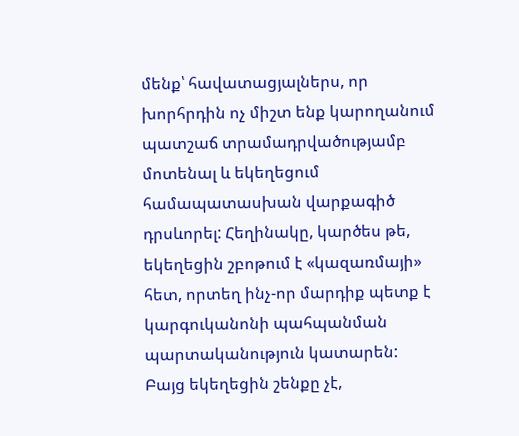մենք՝ հավատացյալներս, որ խորհրդին ոչ միշտ ենք կարողանում պատշաճ տրամադրվածությամբ մոտենալ և եկեղեցում համապատասխան վարքագիծ դրսևորել: Հեղինակը, կարծես թե, եկեղեցին շբոթում է «կազառմայի» հետ, որտեղ ինչ-որ մարդիք պետք է կարգուկանոնի պահպանման պարտականություն կատարեն: Բայց եկեղեցին շենքը չէ,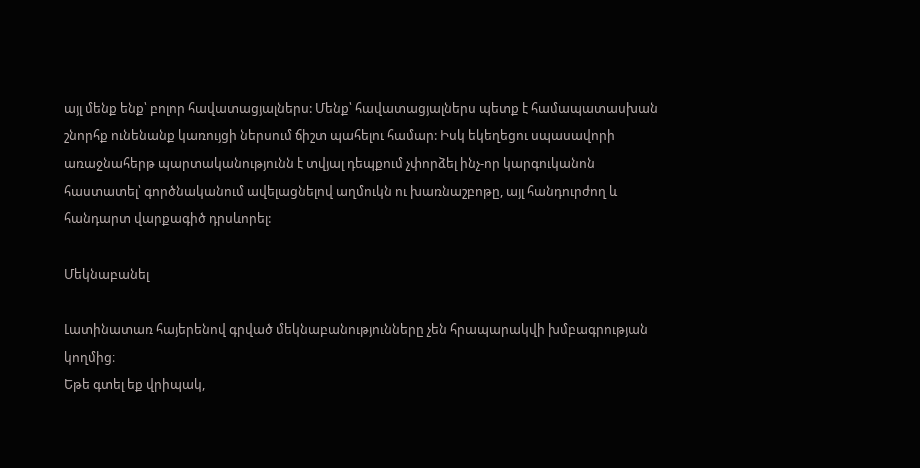այլ մենք ենք՝ բոլոր հավատացյալներս: Մենք՝ հավատացյալներս պետք է համապատասխան շնորհք ունենանք կառույցի ներսում ճիշտ պահելու համար: Իսկ եկեղեցու սպասավորի առաջնահերթ պարտականությունն է տվյալ դեպքում չփորձել ինչ-որ կարգուկանոն հաստատել՝ գործնականում ավելացնելով աղմուկն ու խառնաշբոթը, այլ հանդուրժող և հանդարտ վարքագիծ դրսևորել:

Մեկնաբանել

Լատինատառ հայերենով գրված մեկնաբանությունները չեն հրապարակվի խմբագրության կողմից։
Եթե գտել եք վրիպակ,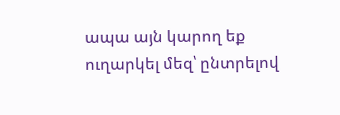ապա այն կարող եք ուղարկել մեզ՝ ընտրելով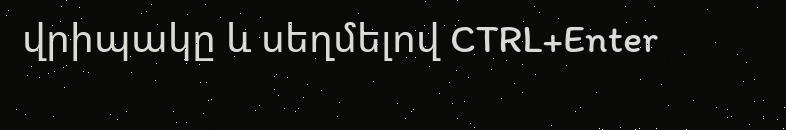վրիպակը և սեղմելով CTRL+Enter